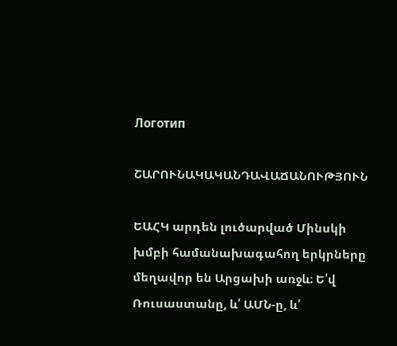Логотип

ՇԱՐՈՒՆԱԿԱԿԱՆԴԱՎԱՃԱՆՈՒԹՅՈՒՆ

ԵԱՀԿ արդեն լուծարված Մինսկի խմբի համանախագահող երկրները մեղավոր են Արցախի առջև։ Ե՛վ Ռուսաստանը, և՛ ԱՄՆ-ը, և՛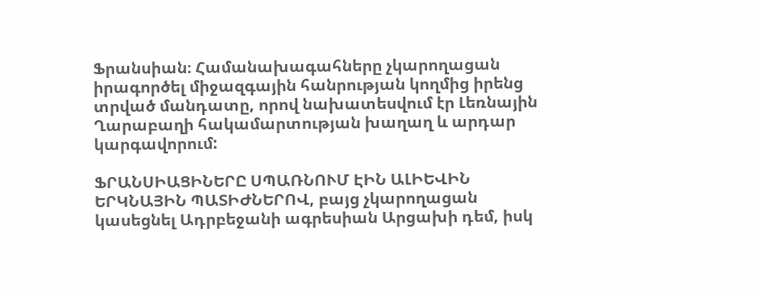Ֆրանսիան։ Համանախագահները չկարողացան իրագործել միջազգային հանրության կողմից իրենց տրված մանդատը, որով նախատեսվում էր Լեռնային Ղարաբաղի հակամարտության խաղաղ և արդար կարգավորում:

ՖՐԱՆՍԻԱՑԻՆԵՐԸ ՍՊԱՌՆՈՒՄ ԷԻՆ ԱԼԻԵՎԻՆ ԵՐԿՆԱՅԻՆ ՊԱՏԻԺՆԵՐՈՎ, բայց չկարողացան կասեցնել Ադրբեջանի ագրեսիան Արցախի դեմ, իսկ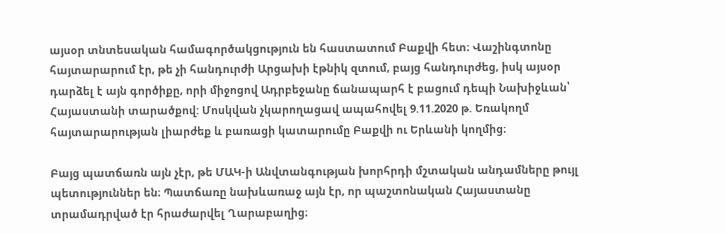այսօր տնտեսական համագործակցություն են հաստատում Բաքվի հետ։ Վաշինգտոնը հայտարարում էր, թե չի հանդուրժի Արցախի էթնիկ զտում, բայց հանդուրժեց, իսկ այսօր դարձել է այն գործիքը, որի միջոցով Ադրբեջանը ճանապարհ է բացում դեպի Նախիջևան՝ Հայաստանի տարածքով: Մոսկվան չկարողացավ ապահովել 9.11.2020 թ. Եռակողմ հայտարարության լիարժեք և բառացի կատարումը Բաքվի ու Երևանի կողմից։

Բայց պատճառն այն չէր, թե ՄԱԿ-ի Անվտանգության խորհրդի մշտական անդամները թույլ պետություններ են։ Պատճառը նախևառաջ այն էր, որ պաշտոնական Հայաստանը տրամադրված էր հրաժարվել Ղարաբաղից։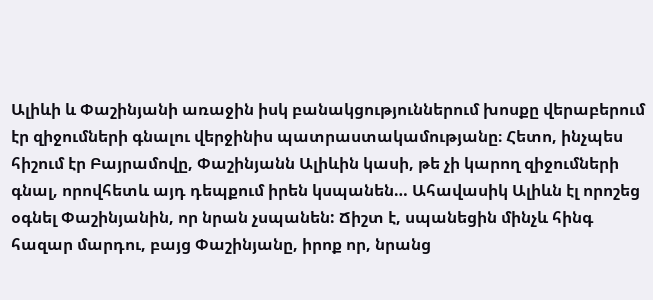Ալիևի և Փաշինյանի առաջին իսկ բանակցություններում խոսքը վերաբերում էր զիջումների գնալու վերջինիս պատրաստակամությանը։ Հետո, ինչպես հիշում էր Բայրամովը, Փաշինյանն Ալիևին կասի, թե չի կարող զիջումների գնալ, որովհետև այդ դեպքում իրեն կսպանեն… Ահավասիկ Ալիևն էլ որոշեց օգնել Փաշինյանին, որ նրան չսպանեն: Ճիշտ է, սպանեցին մինչև հինգ հազար մարդու, բայց Փաշինյանը, իրոք որ, նրանց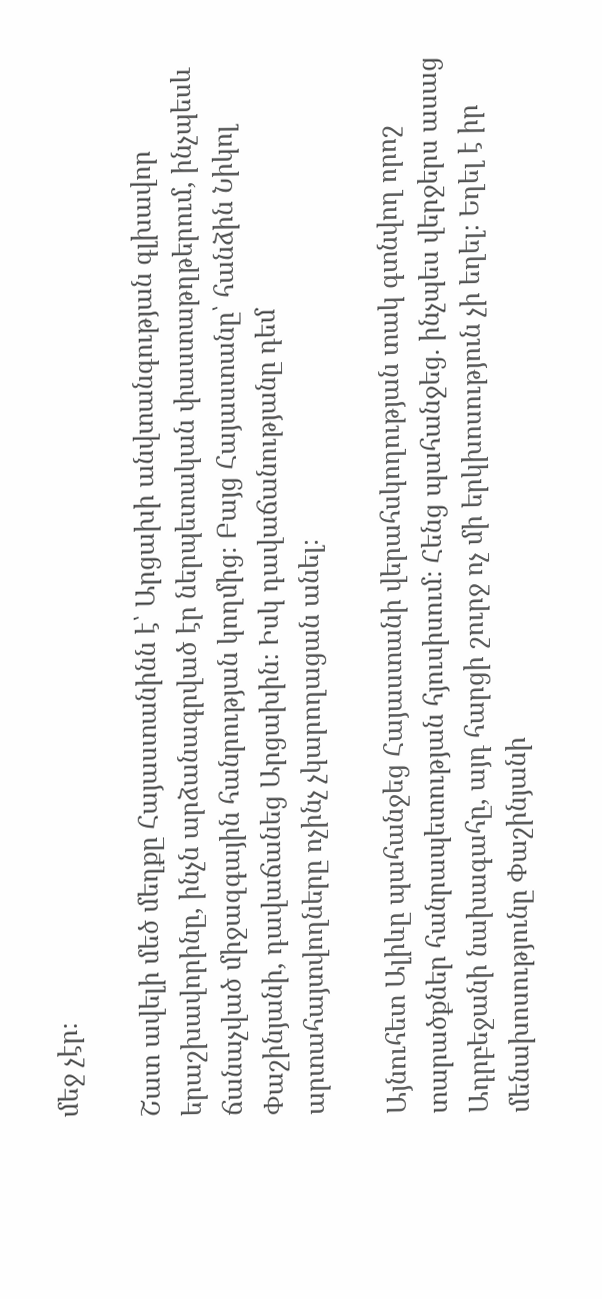մեջ չէր։

Շատ ավելի մեծ մեղքը Հայաստանինն է՝ Արցախի անվտանգության գլխավոր երաշխավորինը, ինչն արձանագրված էր ներպետական փաստաթղթերում, ինչպեսև ճանաչված միջազգային հանրության կողմից։ Բայց Հայաստանը՝ հանձին Նիկոլ Փաշինյանի, դավաճանեց Արցախին։ Իսկ դավաճանությանը դեմ արտահայտվողները ոչինչ չկարողացան անել։

Այնուհետ Ալիևը պահանջեց Հայաստանի վերահսկողության տակ գտնվող որոշ տարածքներ հանրապետության հյուսիսում։ Հենց պահանջեց. ինչպես վերջերս ասաց Ադրբեջանի նախագահը, այդ հարցի շուրջ ոչ մի երկխոսություն չի եղել։ Եղել է իր մենախոսությունը Փաշինյանի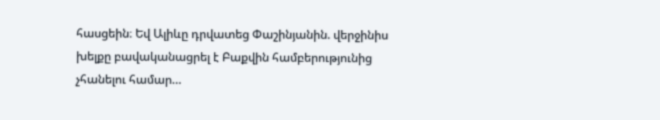հասցեին։ Եվ Ալիևը դրվատեց Փաշինյանին. վերջինիս խելքը բավականացրել է Բաքվին համբերությունից չհանելու համար…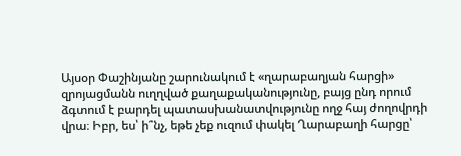Այսօր Փաշինյանը շարունակում է «ղարաբաղյան հարցի» զրոյացմանն ուղղված քաղաքականությունը, բայց ընդ որում ձգտում է բարդել պատասխանատվությունը ողջ հայ ժողովրդի վրա։ Իբր, ես՝ ի՞նչ, եթե չեք ուզում փակել Ղարաբաղի հարցը՝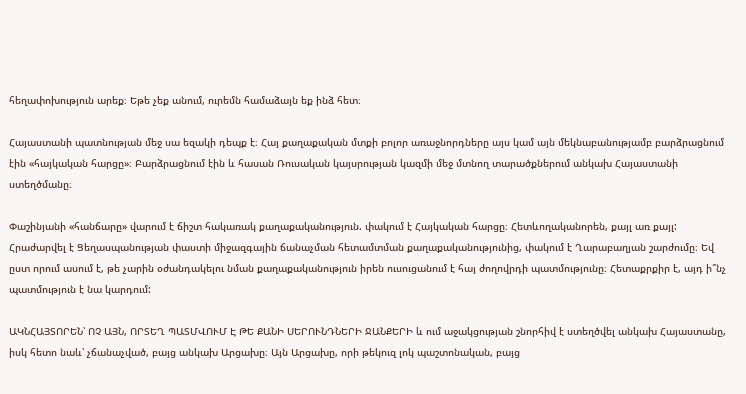հեղափոխություն արեք։ Եթե չեք անում, ուրեմն համաձայն եք ինձ հետ։

Հայաստանի պատնության մեջ սա եզակի դեպք է։ Հայ քաղաքական մտքի բոլոր առաջնորդները այս կամ այն մեկնաբանությամբ բարձրացնում էին «հայկական հարցը»։ Բարձրացնում էին և հասան Ռուսական կայսրության կազմի մեջ մտնող տարածքներում անկախ Հայաստանի ստեղծմանը։

Փաշինյանի «հանճարը» վարում է ճիշտ հակառակ քաղաքականություն. փակում է Հայկական հարցը։ Հետևողականորեն, քայլ առ քայլ: Հրաժարվել է Ցեղասպանության փաստի միջազգային ճանաչման հետամտման քաղաքականությունից, փակում է Ղարաբաղյան շարժումը։ Եվ ըստ որում ասում է, թե չարին օժանդակելու նման քաղաքականություն իրեն ուսուցանում է հայ ժողովրդի պատմությունը։ Հետաքրքիր է, այդ ի՞նչ պատմություն է նա կարդում:

ԱԿՆՀԱՅՏՈՐԵՆ՝ ՈՉ ԱՅՆ, ՈՐՏԵՂ ՊԱՏՄՎՈՒՄ Է ԹԵ ՔԱՆԻ ՍԵՐՈՒՆԴՆԵՐԻ ՋԱՆՔԵՐԻ և ում աջակցության շնորհիվ է ստեղծվել անկախ Հայաստանը, իսկ հետո նաև՝ չճանաչված, բայց անկախ Արցախը։ Այն Արցախը, որի թեկուզ լոկ պաշտոնական, բայց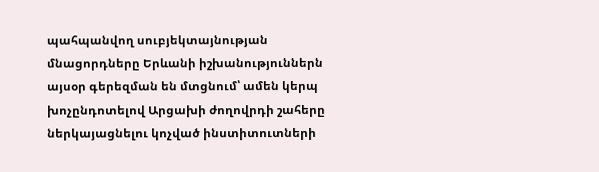պահպանվող սուբյեկտայնության մնացորդները Երևանի իշխանություններն այսօր գերեզման են մտցնում՝ ամեն կերպ խոչընդոտելով Արցախի ժողովրդի շահերը ներկայացնելու կոչված ինստիտուտների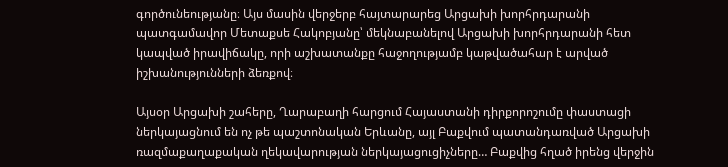գործունեությանը։ Այս մասին վերջերբ հայտարարեց Արցախի խորհրդարանի պատգամավոր Մետաքսե Հակոբյանը՝ մեկնաբանելով Արցախի խորհրդարանի հետ կապված իրավիճակը, որի աշխատանքը հաջողությամբ կաթվածահար է արված իշխանությունների ձեռքով։

Այսօր Արցախի շահերը, Ղարաբաղի հարցում Հայաստանի դիրքորոշումը փաստացի ներկայացնում են ոչ թե պաշտոնական Երևանը, այլ Բաքվում պատանդառված Արցախի ռազմաքաղաքական ղեկավարության ներկայացուցիչները… Բաքվից հղած իրենց վերջին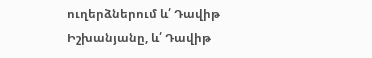ուղերձներում և՛ Դավիթ Իշխանյանը, և՛ Դավիթ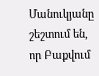Մանուկյանը շեշտում են, որ Բաքվում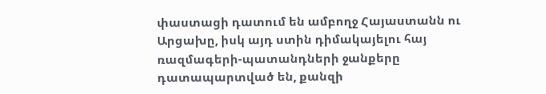փաստացի դատում են ամբողջ Հայաստանն ու Արցախը, իսկ այդ ստին դիմակայելու հայ ռազմագերի-պատանդների ջանքերը դատապարտված են, քանզի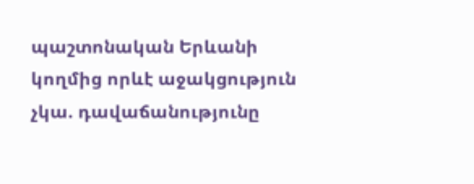պաշտոնական Երևանի կողմից որևէ աջակցություն չկա. դավաճանությունը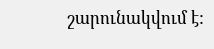շարունակվում է: